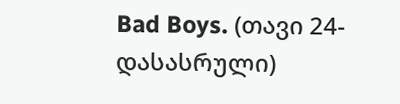Bad Boys. (თავი 24- დასასრული)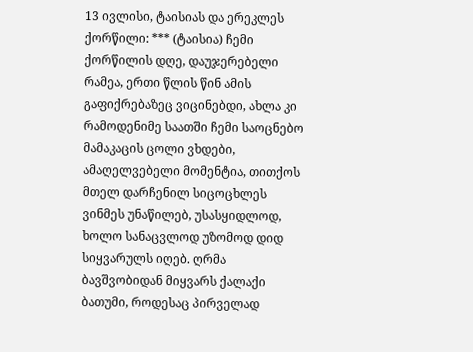13 ივლისი, ტაისიას და ერეკლეს ქორწილი: *** (ტაისია) ჩემი ქორწილის დღე, დაუჯერებელი რამეა, ერთი წლის წინ ამის გაფიქრებაზეც ვიცინებდი, ახლა კი რამოდენიმე საათში ჩემი საოცნებო მამაკაცის ცოლი ვხდები, ამაღელვებელი მომენტია, თითქოს მთელ დარჩენილ სიცოცხლეს ვინმეს უნაწილებ, უსასყიდლოდ, ხოლო სანაცვლოდ უზომოდ დიდ სიყვარულს იღებ. ღრმა ბავშვობიდან მიყვარს ქალაქი ბათუმი, როდესაც პირველად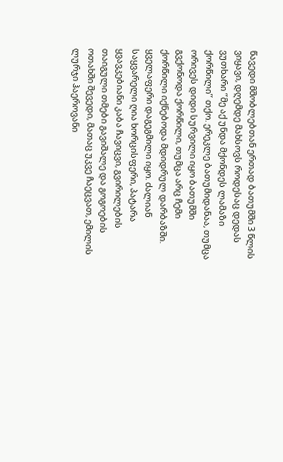წავედი მშობლებთან ერთად ბათუმში 3 წლის ვიყავი, დღემდე მახსოვს როდესაც დედას ვუთხარი ‘’მე აქ უნდა მქონდეს ლამაზი ქორწილი’’ თქო. ერეკლე ბათუმიდანაა, თუმცა ორივეს დიდი სურვილი იყო ბათუმში გვქონოდა ქორწილი, თუმცა არც ჩემი ქორწილი იქნებოდა მდიდრულ დარბაზში. ყველაფერი დაგეგმილი იყო. ძალიან საყვარელი ღია ხორცისფერი, პატარა ყვავკებიანი კაბა ჩავიცვი, გვირილების თაიგული თმები გავიშალე და გოგოების ოთახში შევედი, მათაც უკვე ჩაეცვათ, ემილის ლურჯი ჰაეროვანი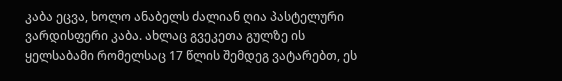კაბა ეცვა, ხოლო ანაბელს ძალიან ღია პასტელური ვარდისფერი კაბა. ახლაც გვეკეთა გულზე ის ყელსაბამი რომელსაც 17 წლის შემდეგ ვატარებთ, ეს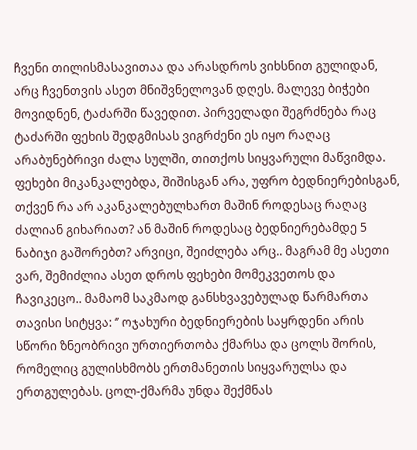ჩვენი თილისმასავითაა და არასდროს ვიხსნით გულიდან, არც ჩვენთვის ასეთ მნიშვნელოვან დღეს. მალევე ბიჭები მოვიდნენ, ტაძარში წავედით. პირველადი შეგრძნება რაც ტაძარში ფეხის შედგმისას ვიგრძენი ეს იყო რაღაც არაბუნებრივი ძალა სულში, თითქოს სიყვარული მაწვიმდა. ფეხები მიკანკალებდა, შიშისგან არა, უფრო ბედნიერებისგან, თქვენ რა არ აკანკალებულხართ მაშინ როდესაც რაღაც ძალიან გიხარიათ? ან მაშინ როდესაც ბედნიერებამდე 5 ნაბიჯი გაშორებთ? არვიცი, შეიძლება არც.. მაგრამ მე ასეთი ვარ, შემიძლია ასეთ დროს ფეხები მომეკვეთოს და ჩავიკეცო.. მამაომ საკმაოდ განსხვავებულად წარმართა თავისი სიტყვა: ‘’ ოჯახური ბედნიერების საყრდენი არის სწორი ზნეობრივი ურთიერთობა ქმარსა და ცოლს შორის, რომელიც გულისხმობს ერთმანეთის სიყვარულსა და ერთგულებას. ცოლ-ქმარმა უნდა შექმნას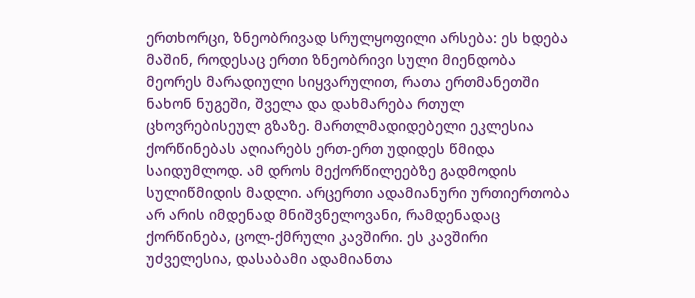ერთხორცი, ზნეობრივად სრულყოფილი არსება: ეს ხდება მაშინ, როდესაც ერთი ზნეობრივი სული მიენდობა მეორეს მარადიული სიყვარულით, რათა ერთმანეთში ნახონ ნუგეში, შველა და დახმარება რთულ ცხოვრებისეულ გზაზე. მართლმადიდებელი ეკლესია ქორწინებას აღიარებს ერთ-ერთ უდიდეს წმიდა საიდუმლოდ. ამ დროს მექორწილეებზე გადმოდის სულიწმიდის მადლი. არცერთი ადამიანური ურთიერთობა არ არის იმდენად მნიშვნელოვანი, რამდენადაც ქორწინება, ცოლ-ქმრული კავშირი. ეს კავშირი უძველესია, დასაბამი ადამიანთა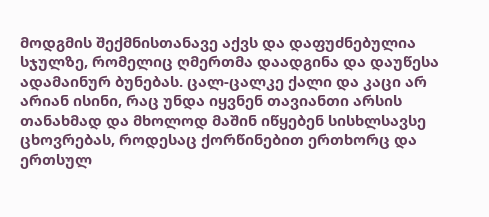მოდგმის შექმნისთანავე აქვს და დაფუძნებულია სჯულზე, რომელიც ღმერთმა დაადგინა და დაუწესა ადამაინურ ბუნებას. ცალ-ცალკე ქალი და კაცი არ არიან ისინი, რაც უნდა იყვნენ თავიანთი არსის თანახმად და მხოლოდ მაშინ იწყებენ სისხლსავსე ცხოვრებას, როდესაც ქორწინებით ერთხორც და ერთსულ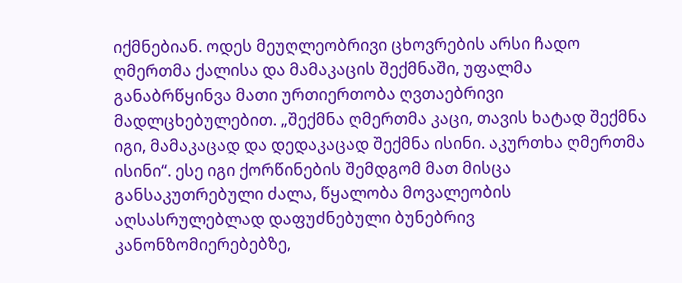იქმნებიან. ოდეს მეუღლეობრივი ცხოვრების არსი ჩადო ღმერთმა ქალისა და მამაკაცის შექმნაში, უფალმა განაბრწყინვა მათი ურთიერთობა ღვთაებრივი მადლცხებულებით. „შექმნა ღმერთმა კაცი, თავის ხატად შექმნა იგი, მამაკაცად და დედაკაცად შექმნა ისინი. აკურთხა ღმერთმა ისინი“. ესე იგი ქორწინების შემდგომ მათ მისცა განსაკუთრებული ძალა, წყალობა მოვალეობის აღსასრულებლად დაფუძნებული ბუნებრივ კანონზომიერებებზე,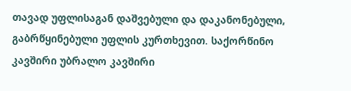თავად უფლისაგან დაშვებული და დაკანონებული, გაბრწყინებული უფლის კურთხევით. საქორწინო კავშირი უბრალო კავშირი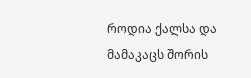როდია ქალსა და მამაკაცს შორის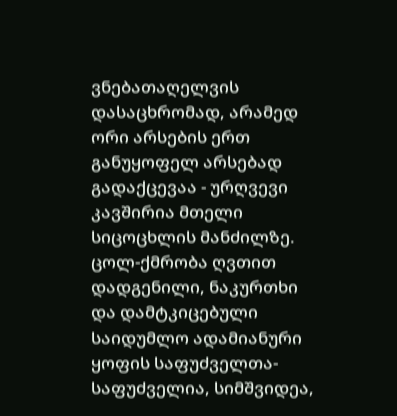ვნებათაღელვის დასაცხრომად, არამედ ორი არსების ერთ განუყოფელ არსებად გადაქცევაა - ურღვევი კავშირია მთელი სიცოცხლის მანძილზე. ცოლ-ქმრობა ღვთით დადგენილი, ნაკურთხი და დამტკიცებული საიდუმლო ადამიანური ყოფის საფუძველთა-საფუძველია, სიმშვიდეა,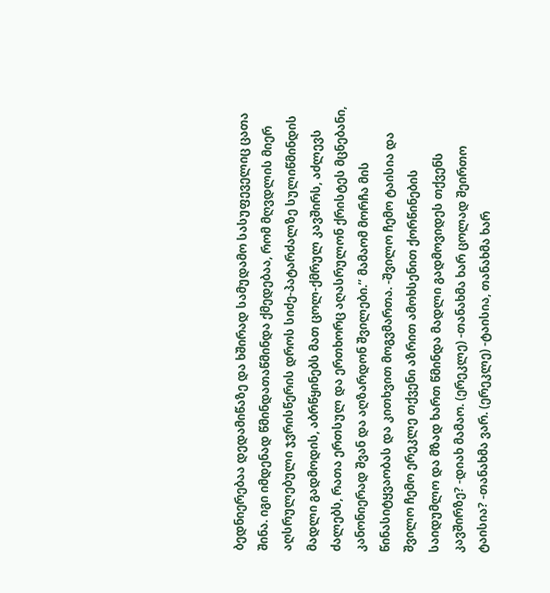ბედნიერებაა დედამიწაზე და ხშირად სამუდამო სასუფეველიც ცათა შინა. იგი იმდენად წმინდათაწმინდა ქმედებაა, რომ მღვდლის მიერ აღსრულებული ჯვრისწერის დროს სიძე-პატარძალზე სულიწმინდის მადლი გადმოდის, აბრწყინებს მათ ცოლ-ქმრულ კავშირს, აძლევს ძალებს, რათა ერთსულ და ერთხორც აღასრულონ ქრისტეს მცნებანი, კანონიერად შვან და აღზარდონ შვილები.’’ მამაომ მორჩა მის წინასიტყვაობას და კითხვით მოგვმართა. -შვილო ჩემო ტაისია და შვილო ჩემო ერეკლე თქვენი აზრით ამოხსენით ქორწინების საიდუმლო და მზად ხართ წმინდა მადლი გადმოვიდეს თქვენს კავშირზე? -დიახ მამაო. (ერეკლე) -თანახმა ხარ ცოლად შეირთო ტაისია? -თანახმა ვარ. (ერეკლე) -ტაისია, თანახმა ხარ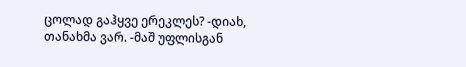ცოლად გაჰყვე ერეკლეს? -დიახ, თანახმა ვარ. -მაშ უფლისგან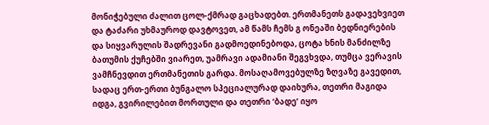მონიჭებული ძალით ცოლ-ქმრად გაცხადებთ. ერთმანეთს გადავეხვიეთ და ტაძარი უხმაუროდ დავტოვეთ, ამ წამს ჩემს გ ონეაში ბედნიერების და სიყვარულის შადრევანი გადმოედინებოდა, ცოტა ხნის მანძილზე ბათუმის ქუჩებში ვიარეთ, უამრავი ადამიანი შეგვხვდა, თუმცა ვერავის ვამჩნევდით ერთმანეთის გარდა. მოსაღამოვებულზე ზღვაზე გავედით, სადაც ერთ-ერთი ბუნგალო სპეციალურად დაიხურა, თეთრი მაგიდა იდგა, გვირილებით მორთული და თეთრი ‘ბადე’ იყო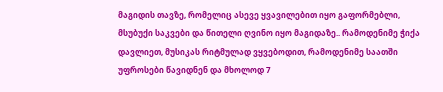მაგიდის თავზე, რომელიც ასევე ყვავილებით იყო გაფორმებლი, მსუბუქი საკვები და წითელი ღვინო იყო მაგიდაზე.. რამოდენიმე ჭიქა დავლიეთ, მუსიკას რიტმულად ვყვებოდით, რამოდენიმე საათში უფროსები წავიდნენ და მხოლოდ 7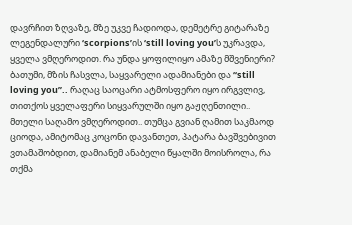დავრჩით ზღვაზე, მზე უკვე ჩადიოდა, დემეტრე გიტარაზე ლეგენდალური ‘scorpions’ის ‘still loving you’ს უკრავდა, ყველა ვმღეროდით. რა უნდა ყოფილიყო ამაზე მშვენიერი? ბათუმი, მზის ჩასვლა, საყვარელი ადამიანები და ‘‘still loving you’’.. რაღაც საოცარი ატმოსფერო იყო ირგვლივ, თითქოს ყველაფერი სიყვარულში იყო გაჟღენთილი.. მთელი საღამო ვმღეროდით.. თუმცა გვიან ღამით საკმაოდ ციოდა, ამიტომაც კოცონი დავანთეთ, პატარა ბავშვებივით ვთამაშობდით, დამიანემ ანაბელი წყალში მოისროლა, რა თქმა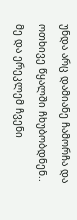უნდა არც დამიანე ჩამორჩა და ოთხივე წყალში ჩხუბობდნენ.. მე და ერეკლემ ჩვენი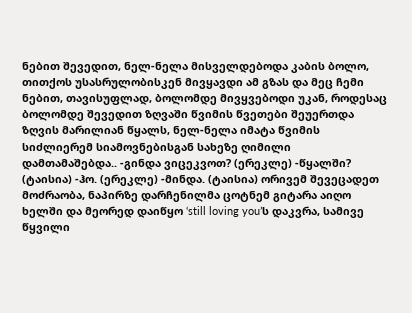ნებით შევედით, ნელ-ნელა მისველდებოდა კაბის ბოლო, თითქოს უსასრულობისკენ მივყავდი ამ გზას და მეც ჩემი ნებით, თავისუფლად, ბოლომდე მივყვებოდი უკან, როდესაც ბოლომდე შევედით ზღვაში წვიმის წვეთები შეუერთდა ზღვის მარილიან წყალს, ნელ-ნელა იმატა წვიმის სიძლიერემ სიამოვნებისგან სახეზე ღიმილი დამთამაშებდა.. -გინდა ვიცეკვოთ? (ერეკლე) -წყალში? (ტაისია) -ჰო. (ერეკლე) -მინდა. (ტაისია) ორივემ შევეცადეთ მოძრაობა, ნაპირზე დარჩენილმა ცოტნემ გიტარა აიღო ხელში და მეორედ დაიწყო ‘still loving you’ს დაკვრა, სამივე წყვილი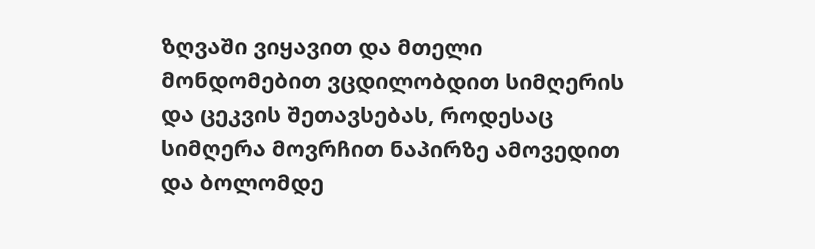ზღვაში ვიყავით და მთელი მონდომებით ვცდილობდით სიმღერის და ცეკვის შეთავსებას, როდესაც სიმღერა მოვრჩით ნაპირზე ამოვედით და ბოლომდე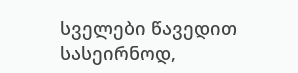სველები წავედით სასეირნოდ,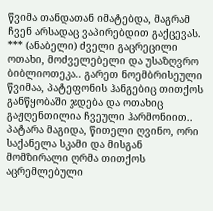წვიმა თანდათან იმატებდა, მაგრამ ჩვენ არსადაც ვაპირებდით გაქცევას. *** (ანაბელი) ძველი გაცრეცილი ოთახი, მოძველებელი და უსაზღვრო ბიბლიოთეკა.. გარეთ ნოემბრისეული წვიმაა, პატეფონის ჰანგებიც თითქოს განწყობაში ჯდება და ოთახიც გაჟღენთილია ჩვეული ჰარმონიით.. პატარა მაგიდა, წითელი ღვინო, ორი საქანელა სკამი და მისგან მომზირალი ღრმა თითქოს აცრემლებული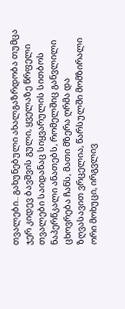თვალები.. გახუნებული ახალგაზრდობა თუმცა ჯერ კიდევ ბავშვის გული, ყველაზე წრფელი თვალები საიდანაც სიყვარულის სითბოს ნაპერწკალი ანათებს, რომელშიც განვლილი ცხოვრება ჩანს, მათი მზერა ღრმა და ზღვასავით ვრცელია, წარსულში მომზირალი ორი მოხუცი, ირგვლივ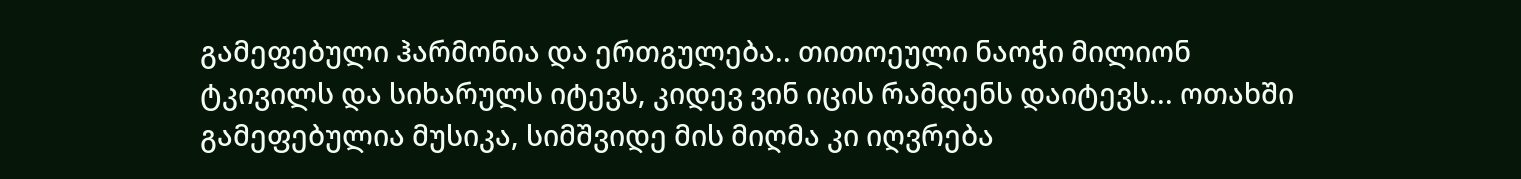გამეფებული ჰარმონია და ერთგულება.. თითოეული ნაოჭი მილიონ ტკივილს და სიხარულს იტევს, კიდევ ვინ იცის რამდენს დაიტევს... ოთახში გამეფებულია მუსიკა, სიმშვიდე მის მიღმა კი იღვრება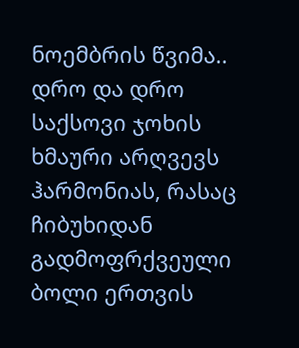ნოემბრის წვიმა.. დრო და დრო საქსოვი ჯოხის ხმაური არღვევს ჰარმონიას, რასაც ჩიბუხიდან გადმოფრქვეული ბოლი ერთვის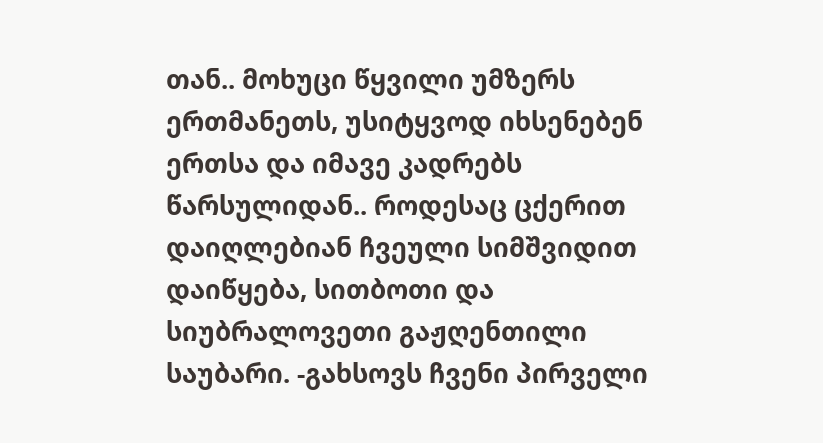თან.. მოხუცი წყვილი უმზერს ერთმანეთს, უსიტყვოდ იხსენებენ ერთსა და იმავე კადრებს წარსულიდან.. როდესაც ცქერით დაიღლებიან ჩვეული სიმშვიდით დაიწყება, სითბოთი და სიუბრალოვეთი გაჟღენთილი საუბარი. -გახსოვს ჩვენი პირველი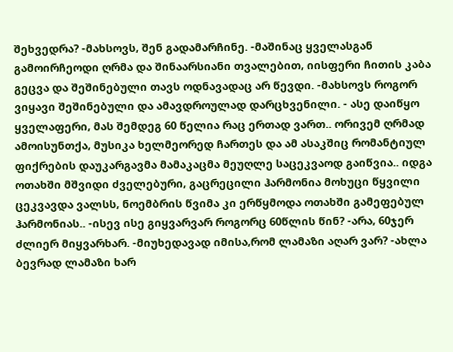შეხვედრა? -მახსოვს, შენ გადამარჩინე. -მაშინაც ყველასგან გამოირჩეოდი ღრმა და შინაარსიანი თვალებით, იისფერი ჩითის კაბა გეცვა და შეშინებული თავს ოდნავადაც არ წევდი. -მახსოვს როგორ ვიყავი შეშინებული და ამავდროულად დარცხვენილი. - ასე დაიწყო ყველაფერი, მას შემდეგ 60 წელია რაც ერთად ვართ.. ორივემ ღრმად ამოისუნთქა, მუსიკა ხელმეორედ ჩართეს და ამ ასაკშიც რომანტიულ ფიქრების დაუკარგავმა მამაკაცმა მეუღლე საცეკვაოდ გაიწვია.. იდგა ოთახში მშვიდი ძველებური, გაცრეცილი ჰარმონია მოხუცი წყვილი ცეკვავდა ვალსს, ნოემბრის წვიმა კი ერწყმოდა ოთახში გამეფებულ ჰარმონიას.. -ისევ ისე გიყვარვარ როგორც 60წლის წინ? -არა, 60ჯერ ძლიერ მიყვარხარ. -მიუხედავად იმისა,რომ ლამაზი აღარ ვარ? -ახლა ბევრად ლამაზი ხარ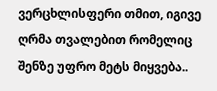ვერცხლისფერი თმით, იგივე ღრმა თვალებით რომელიც შენზე უფრო მეტს მიყვება..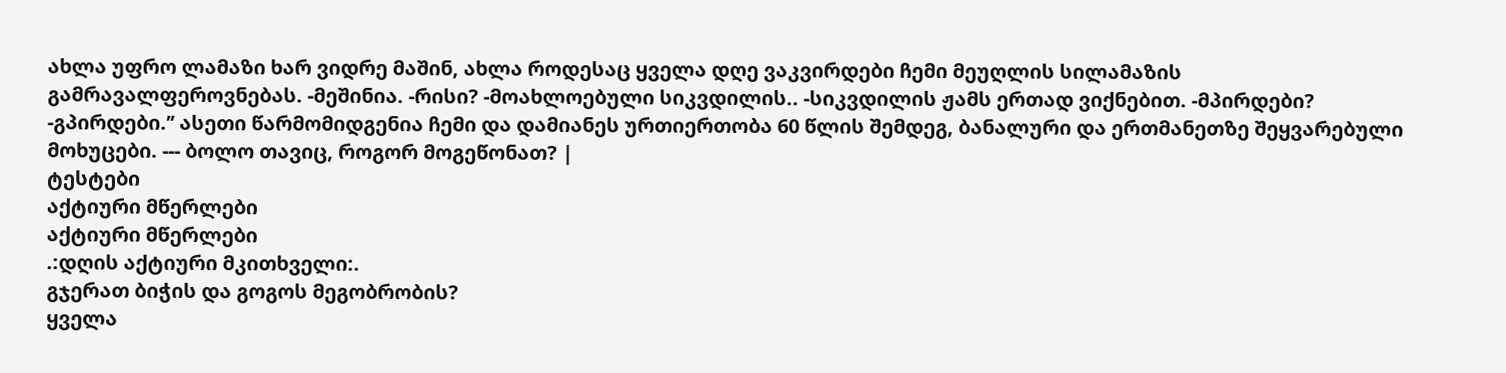ახლა უფრო ლამაზი ხარ ვიდრე მაშინ, ახლა როდესაც ყველა დღე ვაკვირდები ჩემი მეუღლის სილამაზის გამრავალფეროვნებას. -მეშინია. -რისი? -მოახლოებული სიკვდილის.. -სიკვდილის ჟამს ერთად ვიქნებით. -მპირდები? -გპირდები.’’ ასეთი წარმომიდგენია ჩემი და დამიანეს ურთიერთობა 60 წლის შემდეგ, ბანალური და ერთმანეთზე შეყვარებული მოხუცები. --- ბოლო თავიც, როგორ მოგეწონათ? |
ტესტები
აქტიური მწერლები
აქტიური მწერლები
.:დღის აქტიური მკითხველი:.
გჯერათ ბიჭის და გოგოს მეგობრობის?
ყველა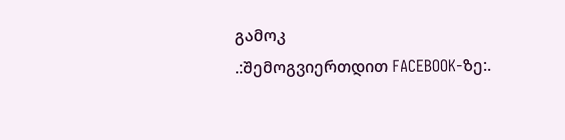გამოკ
.:შემოგვიერთდით FACEBOOK-ზე:.